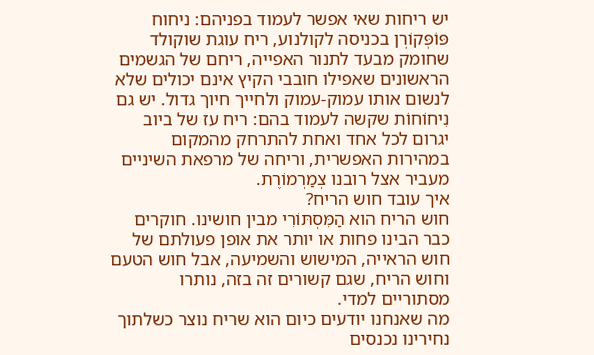יש ריחות שאי אפשר לעמוד בפניהם: ניחוח פּוֹפְּקוֹרְן בכניסה לקולנוע, ריח עוגת שוקולד שחומק מבעד לתנור האפייה, ריחם של הגשמים הראשונים שאפילו חובבי הקיץ אינם יכולים שלא לנשום אותו עמוק-עמוק ולחייך חיוך גדול. יש גם נִיחוֹחוֹת שקשה לעמוד בהם: ריח עז של ביוב יגרום לכל אחד ואחת להתרחק מהמקום במהירות האפשרית, וריחה של מרפאת השיניים מעביר אצל רובנו צְמַרְמוֹרֶת.
איך עובד חוש הריח?
חוש הריח הוא הַמִּסְתּוֹרִי מבין חושינו. חוקרים כבר הבינו פחות או יותר את אופן פעולתם של חוש הראייה, המישוש והשמיעה, אבל חוש הטעם וחוש הריח, שגם קשורים זה בזה, נותרו מסתוריים למדי.
מה שאנחנו יודעים כיום הוא שריח נוצר כשלתוך נחירינו נכנסים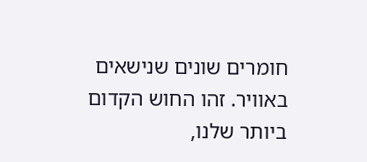חומרים שונים שנישאים באוויר. זהו החוש הקדום ביותר שלנו,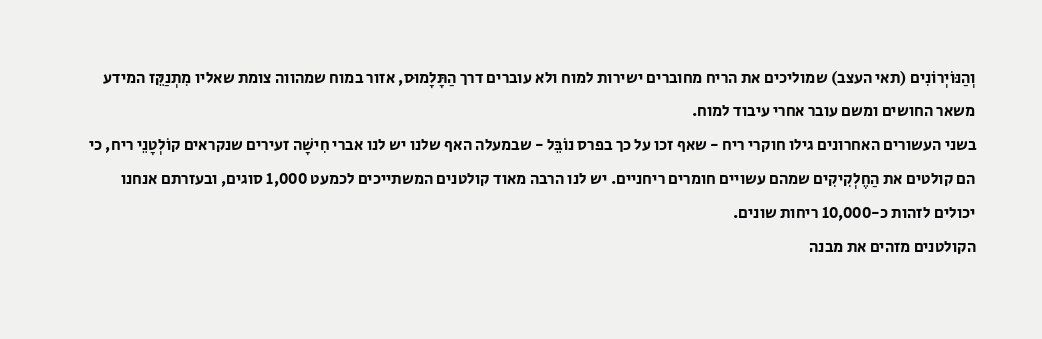וְהַנּוֹיְרוֹנִים (תאי העצב) שמוליכים את הריח מחוברים ישירות למוח ולא עוברים דרך הַתָּלָמוּס, אזור במוח שמהווה צומת שאליו מִתְנַקֵּז המידע משאר החושים ומשם עובר אחרי עיבוד למוח.
בשני העשורים האחרונים גילו חוקרי ריח - שאף זכו על כך בפרס נוֹבֵּל - שבמעלה האף שלנו יש לנו אברי חִישָׁה זעירים שנקראים קוֹלְטָנֵי ריח, כי הם קולטים את הַחֶלְקִיקִים שמהם עשויים חומרים ריחניים. יש לנו הרבה מאוד קולטנים המשתייכים לכמעט 1,000 סוגים, ובעזרתם אנחנו יכולים לזהות כ-10,000 ריחות שונים.
הקולטנים מזהים את מבנה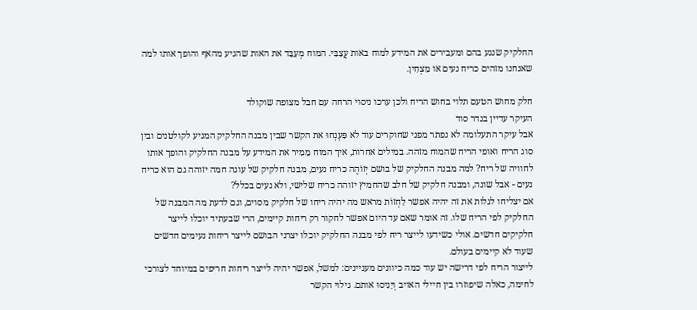החלקיק שנגע בהם ומעבירים את המידע למוח באות עֲצַבִּי. המוח מְעַבֵּד את האות שהגיע מהאף והופך אותו למה שאנחנו מזהים כריח נעים או מַצְחִין.

חלק מחוש הטעם תלוי בחוש הריח ולכן ערכו ניסוי הרחה עם חבל מצופה שוקולד
העיקר עדיין בגדר סוד
אבל עיקר התעלומה לא נפתר מפני שחוקרים עוד לא פִּעְנְחוּ את הקשר שבין מבנה החלקיק המגיע לקולטנים ובין סוג הריח ואופי הריח שהמוח מזהה. במילים אחרות, איך המוח מֵמִיר את המידע על מבנה החלקיק והופך אותו לחוויה של ריח? למה מבנה החלקיק של בושם יְזוֹהֶה כריח נעים, מבנה חלקיק של עוגה חמה יזוהה גם הוא כריח נעים - אבל שונה, ומבנה חלקיק של חלב שהחמיץ יזוהה כריח שלישי, ולא נעים בכלל?
אם יצליחו לגלות את זה יהיה אפשר לַחְזוֹת מראש מה יהיה ריחו של חלקיק מסוים, וגם לדעת מה המבנה של החלקיק לפי הריח שלו. זה אומר שאם עד היום אפשר לחקור רק ריחות קיימים, הרי שבעתיד יוכלו לייצר חלקיקים חדשים. אולי כשידעו לייצר ריח לפי מבנה החלקיק יוכלו יצרני הבושם לייצר ריחות נעימים חדשים שעוד לא קיימים בעולם.
לייצור הריח לפי דרישה יש עוד כמה כיוונים מעניינים: למשל, אפשר יהיה לייצר ריחות חריפים במיוחד לצורכי לחימה, כאלה שיפוזרו בין חיילי האויב וְיָנִיסוּ אותם. גילוי הקשר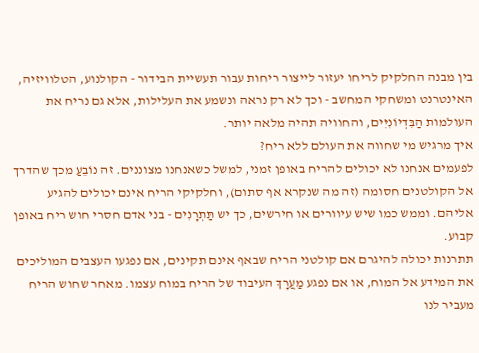בין מבנה החלקיק לריחו יעזור לייצור ריחות עבור תעשיית הבידור - הקולנוע, הטלוויזיה, האינטרנט ומשחקי המחשב - וכך לא רק נראה ונשמע את העלילות, אלא גם נריח את העולמות הַבִּדְיוֹנִיִּים, והחוויה תהיה מלאה יותר.
איך מרגיש מי שחווה את העולם ללא ריח?
לפעמים אנחנו לא יכולים להריח באופן זמני, למשל כשאנחנו מצוננים. זה נוֹבֵעַ מכך שהדרך אל הקולטנים חסומה (זה מה שנקרא אף סתום), וחלקיקי הריח אינם יכולים להגיע אליהם. וממש כמו שיש עיוורים או חירשים, כך יש תַּתְרָנִים - בני אדם חסרי חוש ריח באופן קבוע.
תתרנות יכולה להיגרם אם קולטני הריח שבאף אינם תקינים, אם נפגעו העצבים המוליכים את המידע אל המוח, או אם נפגע מַעֲרָךְ העיבוד של הריח במוח עצמו. מאחר שחוש הריח מעביר לנו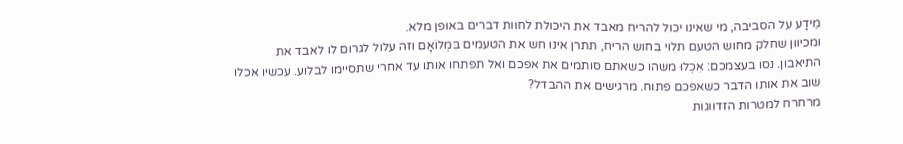מֵידָע על הסביבה, מי שאינו יכול להריח מאבד את היכולת לחוות דברים באופן מלא.
ומכיוון שחלק מחוש הטעם תלוי בחוש הריח, תתרן אינו חש את הטעמים בִּמְלוֹאָם וזה עלול לגרום לו לאבד את התיאבון. נסו בעצמכם: אִכְלוּ משהו כשאתם סותמים את אפכם ואל תפתחו אותו עד אחרי שתסיימו לבלוע. עכשיו אכלו שוב את אותו הדבר כשאפכם פתוח. מרגישים את ההבדל?
מרחרח למטרות הזדווגות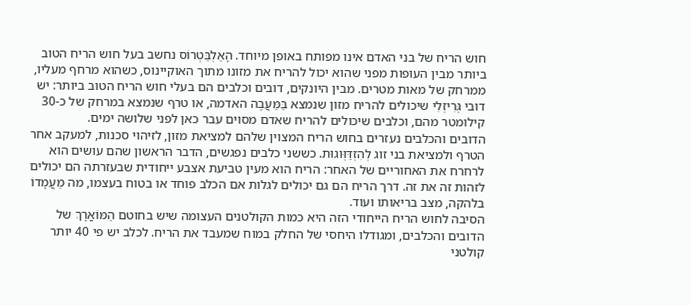חוש הריח של בני האדם אינו מפותח באופן מיוחד. הָאַלְבַּטְרוֹס נחשב בעל חוש הריח הטוב ביותר מבין העופות מפני שהוא יכול להריח את מזונו מתוך האוקיינוס, כשהוא מרחף מעליו, ממרחק של מאות מטרים. מבין היונקים, דובים וכלבים הם בעלי חוש הריח הטוב ביותר: יש דובי גְּרִיזְלִי שיכולים להריח מזון שנמצא בַּמַּעֲבֶה האדמה, או טרף שנמצא במרחק של כ-30 קילומטר מהם, וכלבים שיכולים להריח שאדם מסוים עבר כאן לפני שלושה ימים.
הדובים והכלבים נעזרים בחוש הריח המצוין שלהם למציאת מזון, לזיהוי סכנות, למעקב אחר הטרף ולמציאת בני זוג לְהִזְדַּוְּוגוּת. כששני כלבים נפגשים, הדבר הראשון שהם עושים הוא לרחרח את האחוריים של האחר: הריח הוא מעין טביעת אצבע ייחודית שבעזרתה הם יכולים לזהות זה את זה. דרך הריח הם גם יכולים לגלות אם הכלב פוחד או בטוח בעצמו, מה מַעֲמָדוֹ בלהקה, מצב בריאותו ועוד.
הסיבה לחוש הריח הייחודי הזה היא כמות הקולטנים העצומה שיש בחוטם הַמּוֹאֳרָךְ של הדובים והכלבים, ומגודלו היחסי של החלק במוח שמעבד את הריח. לכלב יש פי 40 יותר קולטני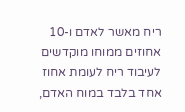ריח מאשר לאדם ו-10 אחוזים ממוחו מוקדשים לעיבוד ריח לעומת אחוז אחד בלבד במוח האדם,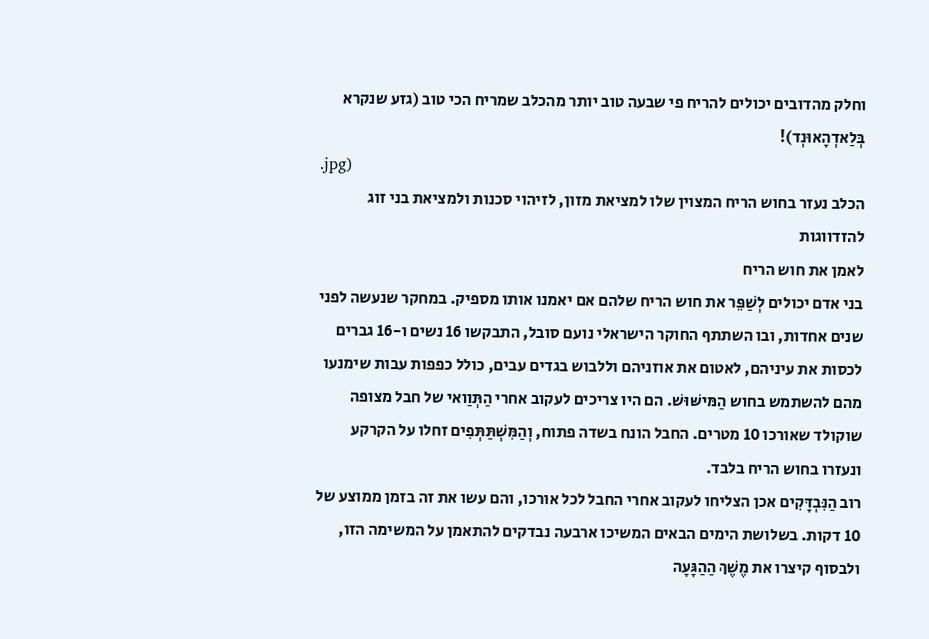וחלק מהדובים יכולים להריח פי שבעה טוב יותר מהכלב שמריח הכי טוב (גזע שנקרא בְּלַאדְהָאוּנְד)!
.jpg)
הכלב נעזר בחוש הריח המצוין שלו למציאת מזון, לזיהוי סכנות ולמציאת בני זוג להזדווגות
לאמן את חוש הריח
בני אדם יכולים לְשַׁפֵּר את חוש הריח שלהם אם יאמנו אותו מספיק. במחקר שנעשה לפני שנים אחדות, ובו השתתף החוקר הישראלי נועם סובל, התבקשו 16 נשים ו-16 גברים לכסות את עיניהם, לאטום את אוזניהם וללבוש בגדים עבים, כולל כפפות עבות שימנעו מהם להשתמש בחוש הַמּישּׁוּשׁ. הם היו צריכים לעקוב אחרי הַתְּוַואי של חבל מצופה שוקולד שאורכו 10 מטרים. החבל הונח בשדה פתוח, וְהַמִּשְׁתַּתְּפִים זחלו על הקרקע ונעזרו בחוש הריח בלבד.
רוב הַנִּבְדָּקִים אכן הצליחו לעקוב אחרי החבל לכל אורכו, והם עשו את זה בזמן ממוצע של 10 דקות. בשלושת הימים הבאים המשיכו ארבעה נבדקים להתאמן על המשימה הזו, ולבסוף קיצרו את מֶשֶׁךְ הַהַגָּעָה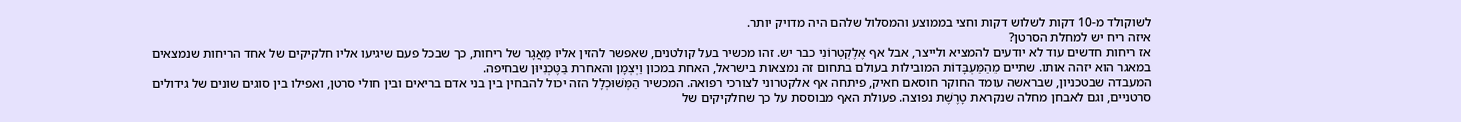לשוקולד מ-10 דקות לשלוש דקות וחצי בממוצע והמסלול שלהם היה מדויק יותר.
איזה ריח יש למחלת הסרטן?
אז ריחות חדשים עוד לא יודעים להמציא ולייצר, אבל אף אֶלֶקְטְרוֹנִי כבר יש. זהו מכשיר בעל קולטנים, שאפשר להזין אליו מַאֲגָר של ריחות, כך שבכל פעם שיגיעו אליו חלקיקים של אחד הריחות שנמצאים במאגר הוא יזהה אותו. שתיים מֵהַמַּעְבָּדוֹת המובילות בעולם בתחום זה נמצאות בישראל, האחת במכון וַיְצְמָן והאחרת בַּטֶּכְנִיּוּן שבחיפה.
המעבדה שבטכניון, שבראשה עומד החוקר חוסאם חאיק, פיתחה אף אלקטרוני לצורכי רפואה. המכשיר הַמְּשׁוּכְלָל הזה יכול להבחין בין בני אדם בריאים ובין חולי סרטן, ואפילו בין סוגים שונים של גידולים סרטניים, וגם לאבחן מחלה שנקראת טָרֶשֶׁת נפוצה. פעולת האף מבוססת על כך שחלקיקים של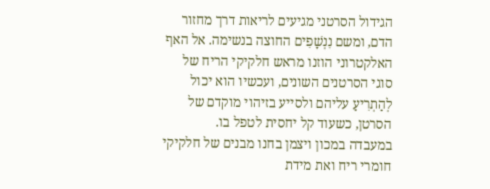הגידול הסרטני מגיעים לריאות דרך מחזור הדם, ומשם נִנְשָׁפִים החוצה בנשימה. אל האף האלקטרוני הוזנו מראש חלקיקי הריח של סוגי הסרטנים השונים, ועכשיו הוא יכול לְהַתְרִיעַ עליהם ולסייע בזיהוי מוקדם של הסרטן, כשעוד קל יחסית לטפל בו.
במעבדה במכון ויצמן בחנו מבנים של חלקיקי חומרי ריח ואת מידת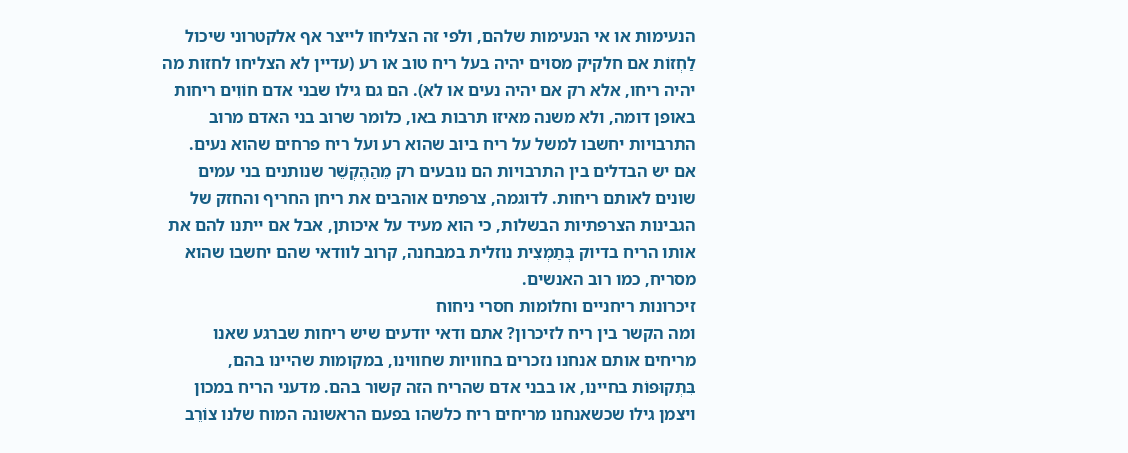הנעימות או אי הנעימות שלהם, ולפי זה הצליחו לייצר אף אלקטרוני שיכול לַחְזוֹת אם חלקיק מסוים יהיה בעל ריח טוב או רע (עדיין לא הצליחו לחזות מה יהיה ריחו, אלא רק אם יהיה נעים או לא). הם גם גילו שבני אדם חוֹוִים ריחות באופן דומה, ולא משנה מאיזו תרבות באו, כלומר שרוב בני האדם מרוב התרבויות יחשבו למשל על ריח ביוב שהוא רע ועל ריח פרחים שהוא נעים.
אם יש הבדלים בין התרבויות הם נובעים רק מֵהַהֶקְשֵׁר שנותנים בני עמים שונים לאותם ריחות. לדוגמה, צרפתים אוהבים את ריחן החריף והחזק של הגבינות הצרפתיות הבשלות, כי הוא מעיד על איכותן, אבל אם ייתנו להם את אותו הריח בדיוק בְּתַמְצִית נוזלית במבחנה, קרוב לוודאי שהם יחשבו שהוא מסריח, כמו רוב האנשים.
זיכרונות ריחניים וחלומות חסרי ניחוח
ומה הקשר בין ריח לזיכרון? אתם ודאי יודעים שיש ריחות שברגע שאנו מריחים אותם אנחנו נזכרים בחוויות שחווינו, במקומות שהיינו בהם, בִּתְקוּפוֹת בחיינו, או בבני אדם שהריח הזה קשור בהם. מדעני הריח במכון ויצמן גילו שכשאנחנו מריחים ריח כלשהו בפעם הראשונה המוח שלנו צוֹרֵב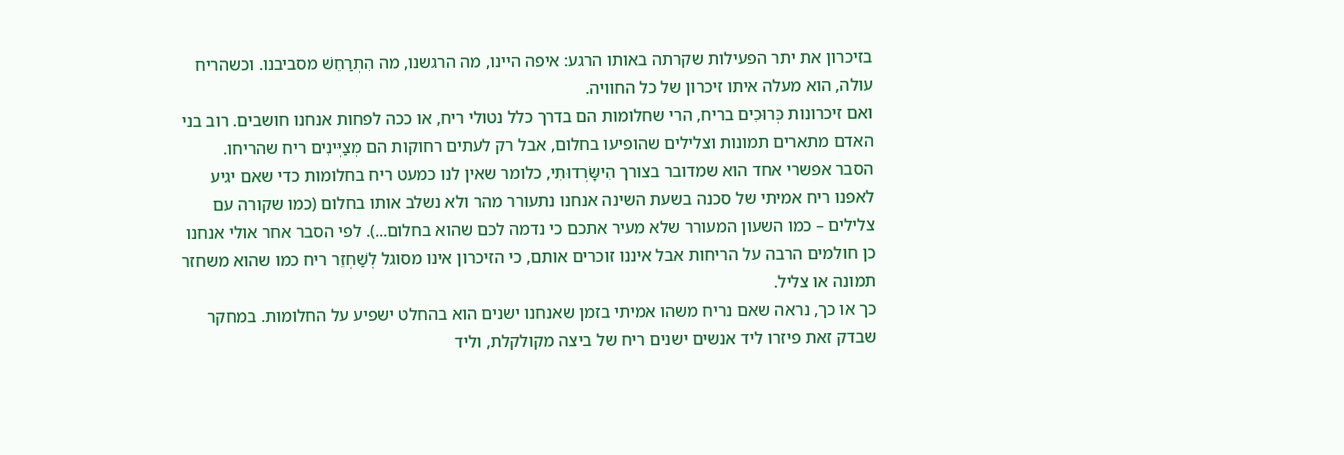בזיכרון את יתר הפעילות שקרתה באותו הרגע: איפה היינו, מה הרגשנו, מה הִתְרַחֵשׁ מסביבנו. וכשהריח עולה, הוא מעלה איתו זיכרון של כל החוויה.
ואם זיכרונות כְּרוּכִים בריח, הרי שחלומות הם בדרך כלל נטולי ריח, או ככה לפחות אנחנו חושבים. רוב בני האדם מתארים תמונות וצלילים שהופיעו בחלום, אבל רק לעתים רחוקות הם מְצַיְּינִים ריח שהריחו.
הסבר אפשרי אחד הוא שמדובר בצורך הִישָּׂרְדוּתִי, כלומר שאין לנו כמעט ריח בחלומות כדי שאם יגיע לאפנו ריח אמיתי של סכנה בשעת השינה אנחנו נתעורר מהר ולא נשלב אותו בחלום (כמו שקורה עם צלילים – כמו השעון המעורר שלא מעיר אתכם כי נדמה לכם שהוא בחלום...). לפי הסבר אחר אולי אנחנו כן חולמים הרבה על הריחות אבל איננו זוכרים אותם, כי הזיכרון אינו מסוגל לְשַׁחְזֵר ריח כמו שהוא משחזר תמונה או צליל.
כך או כך, נראה שאם נריח משהו אמיתי בזמן שאנחנו ישנים הוא בהחלט ישפיע על החלומות. במחקר שבדק זאת פיזרו ליד אנשים ישנים ריח של ביצה מקולקלת, וליד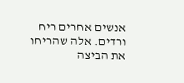אנשים אחרים ריח ורדים. אלה שהריחו את הביצה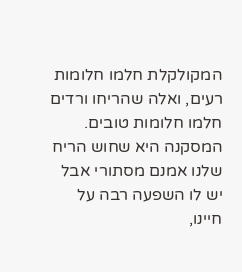המקולקלת חלמו חלומות רעים, ואלה שהריחו ורדים חלמו חלומות טובים. המסקנה היא שחוש הריח שלנו אמנם מסתורי אבל יש לו השפעה רבה על חיינו,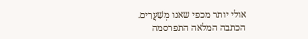אולי יותר מכפי שאנו מְשַׁעֲרִים.
הכתבה המלאה התפרסמה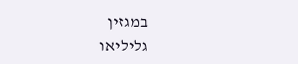במגזין
גליליאו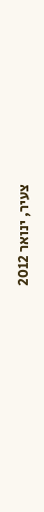צעיר, ינואר 2012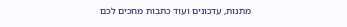מתנות, עדכונים ועוד כתבות מחכים לכם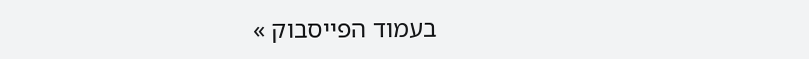בעמוד הפייסבוק »